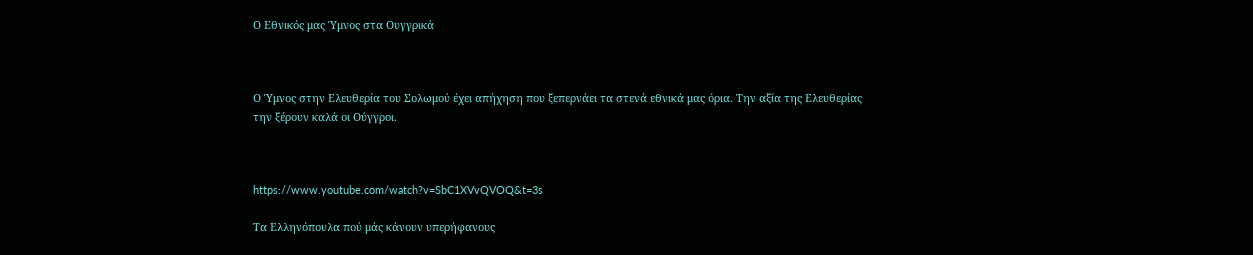Ο Εθνικός μας Ύμνος στα Ουγγρικά



Ο Ύμνος στην Ελευθερία του Σολωμού έχει απήχηση που ξεπερνάει τα στενά εθνικά μας όρια. Την αξία της Ελευθερίας την ξέρουν καλά οι Ούγγροι.



https://www.youtube.com/watch?v=SbC1XVvQVOQ&t=3s

Τα Ελληνόπουλα πού μάς κάνουν υπερήφανους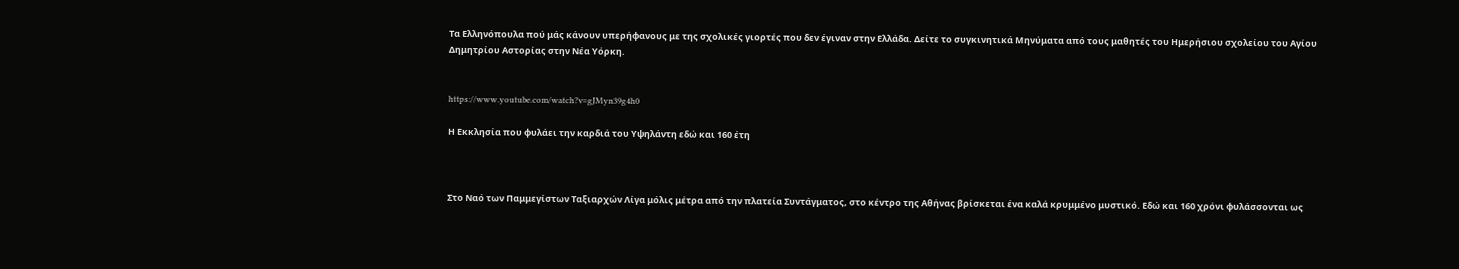Τα Ελληνόπουλα πού μάς κάνουν υπερήφανους με της σχολικές γιορτές που δεν έγιναν στην Ελλάδα. Δείτε το συγκινητικά Μηνύματα από τους μαθητές του Ημερήσιου σχολείου του Αγίου Δημητρίου Αστορίας στην Νέα Υόρκη.


https://www.youtube.com/watch?v=gJMyn39g4h0

Η Εκκλησία που φυλάει την καρδιά του Υψηλάντη εδώ και 160 έτη



Στο Ναό των Παμμεγίστων Ταξιαρχών Λίγα μόλις μέτρα από την πλατεία Συντάγματος, στο κέντρο της Αθήνας βρίσκεται ένα καλά κρυμμένο μυστικό. Εδώ και 160 χρόνι φυλάσσονται ως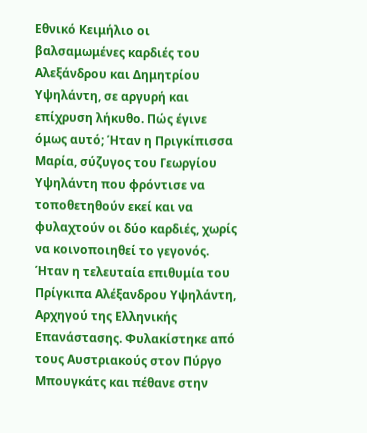Εθνικό Κειμήλιο οι βαλσαμωμένες καρδιές του Αλεξάνδρου και Δημητρίου Υψηλάντη, σε αργυρή και επίχρυση λήκυθο. Πώς έγινε όμως αυτό; Ήταν η Πριγκίπισσα Μαρία, σύζυγος του Γεωργίου Υψηλάντη που φρόντισε να τοποθετηθούν εκεί και να φυλαχτούν οι δύο καρδιές, χωρίς να κοινοποιηθεί το γεγονός. Ήταν η τελευταία επιθυμία του Πρίγκιπα Αλέξανδρου Υψηλάντη, Αρχηγού της Ελληνικής Επανάστασης. Φυλακίστηκε από τους Αυστριακούς στον Πύργο Μπουγκάτς και πέθανε στην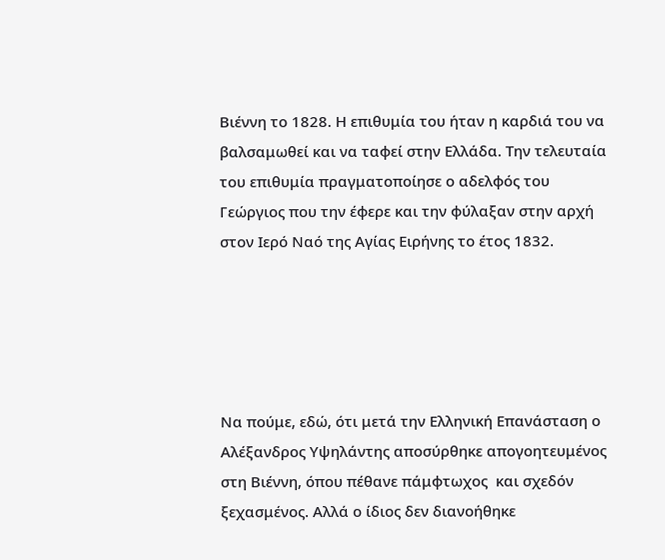Βιέννη το 1828. Η επιθυμία του ήταν η καρδιά του να βαλσαμωθεί και να ταφεί στην Ελλάδα. Την τελευταία του επιθυμία πραγματοποίησε ο αδελφός του Γεώργιος που την έφερε και την φύλαξαν στην αρχή στον Ιερό Ναό της Αγίας Ειρήνης το έτος 1832.





Να πούμε, εδώ, ότι μετά την Ελληνική Επανάσταση ο Αλέξανδρος Υψηλάντης αποσύρθηκε απογοητευμένος στη Βιέννη, όπου πέθανε πάμφτωχος  και σχεδόν ξεχασμένος. Αλλά ο ίδιος δεν διανοήθηκε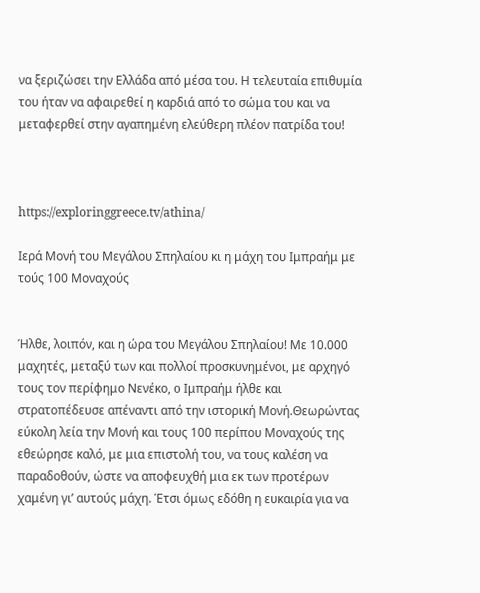να ξεριζώσει την Ελλάδα από μέσα του. Η τελευταία επιθυμία του ήταν να αφαιρεθεί η καρδιά από το σώμα του και να μεταφερθεί στην αγαπημένη ελεύθερη πλέον πατρίδα του!



https://exploringgreece.tv/athina/

Ιερά Μονή του Μεγάλου Σπηλαίου κι η μάχη του Ιμπραήμ με τούς 100 Μοναχούς


Ήλθε, λοιπόν, και η ώρα του Μεγάλου Σπηλαίου! Με 10.000 μαχητές, μεταξύ των και πολλοί προσκυνημένοι, με αρχηγό τους τον περίφημο Νενέκο, o Ιμπραήμ ήλθε και στρατοπέδευσε απέναντι από την ιστορική Μονή.Θεωρώντας εύκολη λεία την Μονή και τους 100 περίπου Μοναχούς της εθεώρησε καλό, με μια επιστολή του, να τους καλέση να παραδοθούν, ώστε να αποφευχθή μια εκ των προτέρων χαμένη γι’ αυτούς μάχη. Έτσι όμως εδόθη η ευκαιρία για να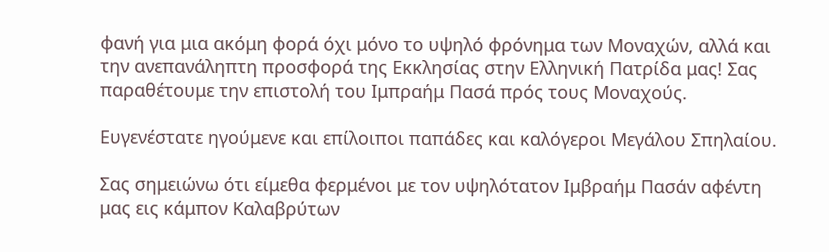φανή για μια ακόμη φορά όχι μόνο το υψηλό φρόνημα των Μοναχών, αλλά και την ανεπανάληπτη προσφορά της Εκκλησίας στην Ελληνική Πατρίδα μας! Σας παραθέτουμε την επιστολή του Ιμπραήμ Πασά πρός τους Μοναχούς.

Ευγενέστατε ηγούμενε και επίλοιποι παπάδες και καλόγεροι Μεγάλου Σπηλαίου.

Σας σημειώνω ότι είμεθα φερμένοι με τον υψηλότατον Ιμβραήμ Πασάν αφέντη μας εις κάμπον Καλαβρύτων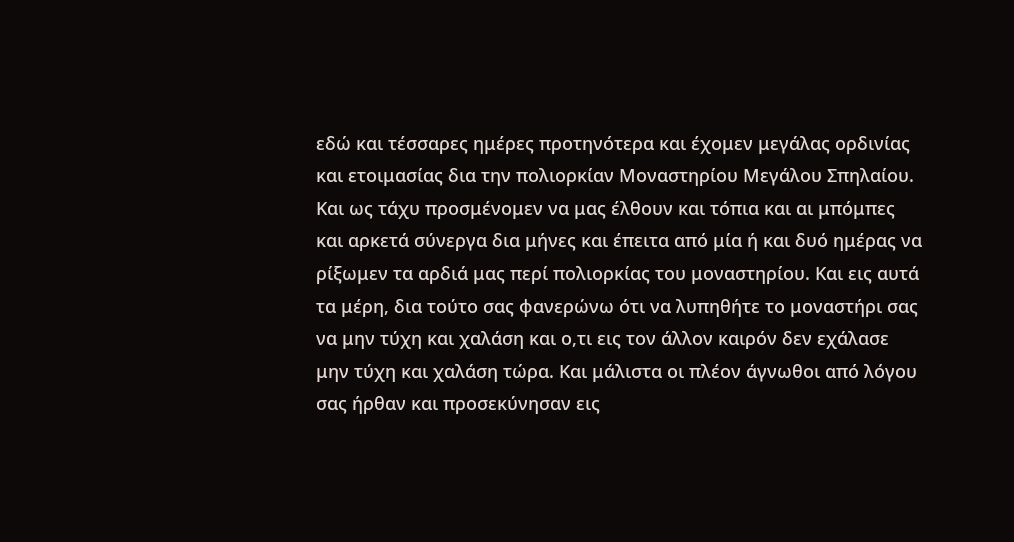εδώ και τέσσαρες ημέρες προτηνότερα και έχομεν μεγάλας ορδινίας και ετοιμασίας δια την πολιορκίαν Μοναστηρίου Μεγάλου Σπηλαίου. Και ως τάχυ προσμένομεν να μας έλθουν και τόπια και αι μπόμπες και αρκετά σύνεργα δια μήνες και έπειτα από μία ή και δυό ημέρας να ρίξωμεν τα αρδιά μας περί πολιορκίας του μοναστηρίου. Και εις αυτά τα μέρη, δια τούτο σας φανερώνω ότι να λυπηθήτε το μοναστήρι σας να μην τύχη και χαλάση και ο,τι εις τον άλλον καιρόν δεν εχάλασε μην τύχη και χαλάση τώρα. Και μάλιστα οι πλέον άγνωθοι από λόγου σας ήρθαν και προσεκύνησαν εις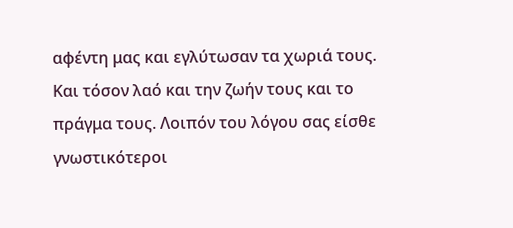αφέντη μας και εγλύτωσαν τα χωριά τους. Και τόσον λαό και την ζωήν τους και το πράγμα τους. Λοιπόν του λόγου σας είσθε γνωστικότεροι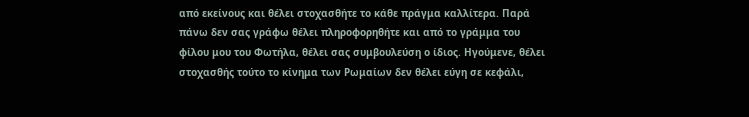από εκείνους και θέλει στοχασθήτε το κάθε πράγμα καλλίτερα. Παρά πάνω δεν σας γράφω θέλει πληροφορηθήτε και από το γράμμα του φίλου μου του Φωτήλα, θέλει σας συμβουλεύση ο ίδιος. Ηγούμενε, θέλει στοχασθής τούτο το κίνημα των Ρωμαίων δεν θέλει εύγη σε κεφάλι,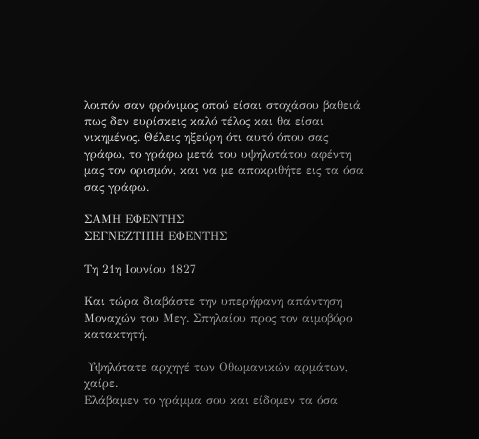λοιπόν σαν φρόνιμος οπού είσαι στοχάσου βαθειά πως δεν ευρίσκεις καλό τέλος και θα είσαι νικημένος. Θέλεις ηξεύρη ότι αυτό όπου σας γράφω, το γράφω μετά του υψηλοτάτου αφέντη μας τον ορισμόν, και να με αποκριθήτε εις τα όσα σας γράφω.

ΣΑΜΗ ΕΦΕΝΤΗΣ
ΣΕΓΝΕΖΤΙΠΗ ΕΦΕΝΤΗΣ

Τη 21η Ιουνίου 1827

Και τώρα διαβάστε την υπερήφανη απάντηση Μοναχών του Μεγ. Σπηλαίου προς τον αιμοβόρο κατακτητή.

 Υψηλότατε αρχηγέ των Οθωμανικών αρμάτων, χαίρε.
Ελάβαμεν το γράμμα σου και είδομεν τα όσα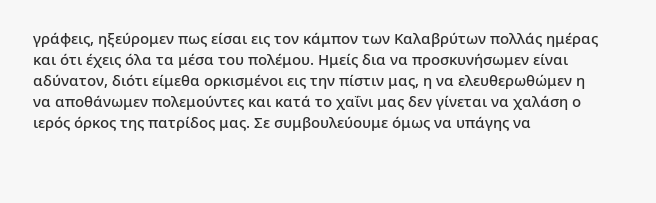γράφεις, ηξεύρομεν πως είσαι εις τον κάμπον των Καλαβρύτων πολλάς ημέρας και ότι έχεις όλα τα μέσα του πολέμου. Ημείς δια να προσκυνήσωμεν είναι αδύνατον, διότι είμεθα ορκισμένοι εις την πίστιν μας, η να ελευθερωθώμεν η να αποθάνωμεν πολεμούντες και κατά το χαΐνι μας δεν γίνεται να χαλάση ο ιερός όρκος της πατρίδος μας. Σε συμβουλεύουμε όμως να υπάγης να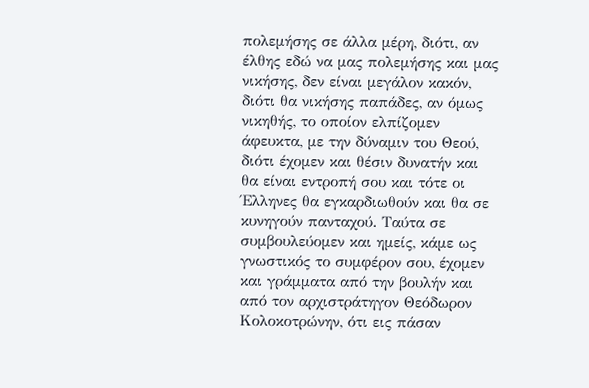πολεμήσης σε άλλα μέρη, διότι, αν έλθης εδώ να μας πολεμήσης και μας νικήσης, δεν είναι μεγάλον κακόν, διότι θα νικήσης παπάδες, αν όμως νικηθής, το οποίον ελπίζομεν άφευκτα, με την δύναμιν του Θεού, διότι έχομεν και θέσιν δυνατήν και θα είναι εντροπή σου και τότε οι Έλληνες θα εγκαρδιωθούν και θα σε κυνηγούν πανταχού. Ταύτα σε συμβουλεύομεν και ημείς, κάμε ως γνωστικός το συμφέρον σου, έχομεν και γράμματα από την βουλήν και από τον αρχιστράτηγον Θεόδωρον Κολοκοτρώνην, ότι εις πάσαν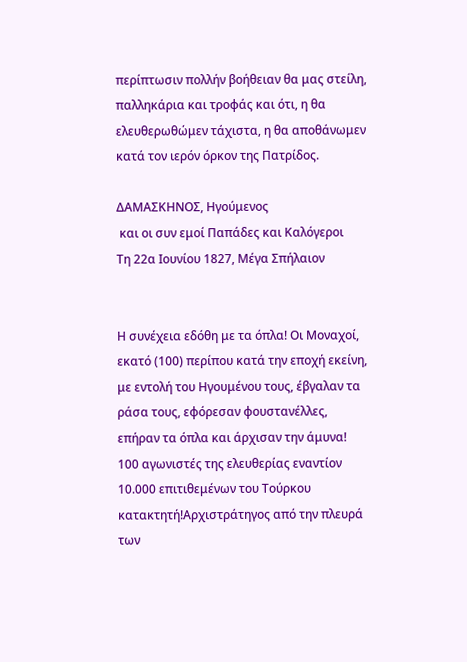περίπτωσιν πολλήν βοήθειαν θα μας στείλη, παλληκάρια και τροφάς και ότι, η θα ελευθερωθώμεν τάχιστα, η θα αποθάνωμεν κατά τον ιερόν όρκον της Πατρίδος.

ΔΑΜΑΣΚΗΝΟΣ, Ηγούμενος
 και οι συν εμοί Παπάδες και Καλόγεροι
Τη 22α Ιουνίου 1827, Μέγα Σπήλαιον


Η συνέχεια εδόθη με τα όπλα! Οι Μοναχοί, εκατό (100) περίπου κατά την εποχή εκείνη, με εντολή του Ηγουμένου τους, έβγαλαν τα ράσα τους, εφόρεσαν φουστανέλλες, επήραν τα όπλα και άρχισαν την άμυνα! 100 αγωνιστές της ελευθερίας εναντίον 10.000 επιτιθεμένων του Τούρκου κατακτητή!Αρχιστράτηγος από την πλευρά των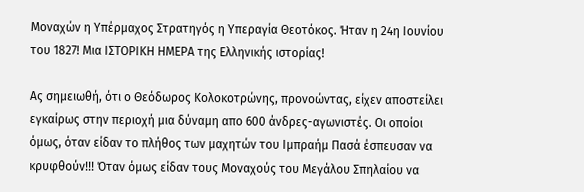Μοναχών η Υπέρμαχος Στρατηγός η Υπεραγία Θεοτόκος. Ήταν η 24η Ιουνίου του 1827! Μια ΙΣΤΟΡΙΚΗ ΗΜΕΡΑ της Ελληνικής ιστορίας!

Ας σημειωθή, ότι ο Θεόδωρος Κολοκοτρώνης, προνοώντας, είχεν αποστείλει εγκαίρως στην περιοχή μια δύναμη απο 600 άνδρες-αγωνιστές. Οι οποίοι όμως, όταν είδαν το πλήθος των μαχητών του Ιμπραήμ Πασά έσπευσαν να κρυφθούν!!! Όταν όμως είδαν τους Μοναχούς του Μεγάλου Σπηλαίου να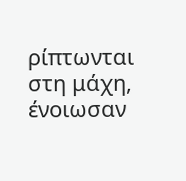ρίπτωνται στη μάχη, ένοιωσαν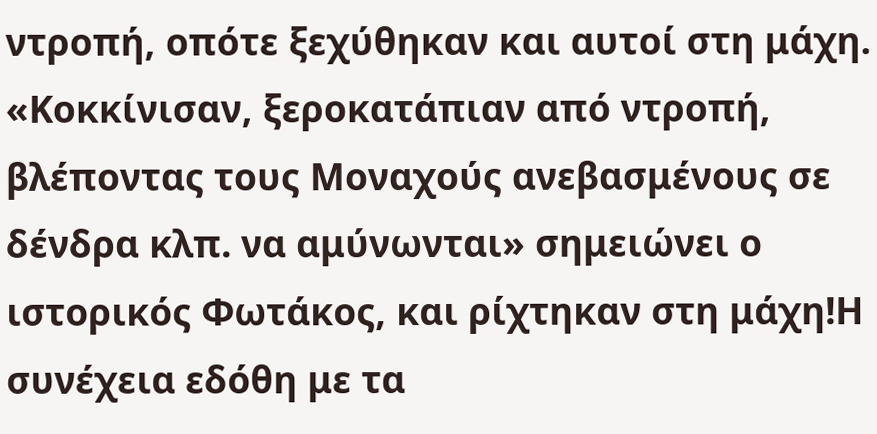ντροπή, οπότε ξεχύθηκαν και αυτοί στη μάχη. «Κοκκίνισαν, ξεροκατάπιαν από ντροπή, βλέποντας τους Μοναχούς ανεβασμένους σε δένδρα κλπ. να αμύνωνται» σημειώνει ο ιστορικός Φωτάκος, και ρίχτηκαν στη μάχη!Η συνέχεια εδόθη με τα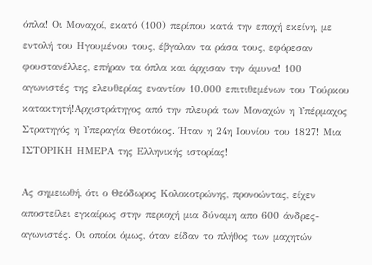όπλα! Οι Μοναχοί, εκατό (100) περίπου κατά την εποχή εκείνη, με εντολή του Ηγουμένου τους, έβγαλαν τα ράσα τους, εφόρεσαν φουστανέλλες, επήραν τα όπλα και άρχισαν την άμυνα! 100 αγωνιστές της ελευθερίας εναντίον 10.000 επιτιθεμένων του Τούρκου κατακτητή!Αρχιστράτηγος από την πλευρά των Μοναχών η Υπέρμαχος Στρατηγός η Υπεραγία Θεοτόκος. Ήταν η 24η Ιουνίου του 1827! Μια ΙΣΤΟΡΙΚΗ ΗΜΕΡΑ της Ελληνικής ιστορίας!

Ας σημειωθή, ότι ο Θεόδωρος Κολοκοτρώνης, προνοώντας, είχεν αποστείλει εγκαίρως στην περιοχή μια δύναμη απο 600 άνδρες-αγωνιστές. Οι οποίοι όμως, όταν είδαν το πλήθος των μαχητών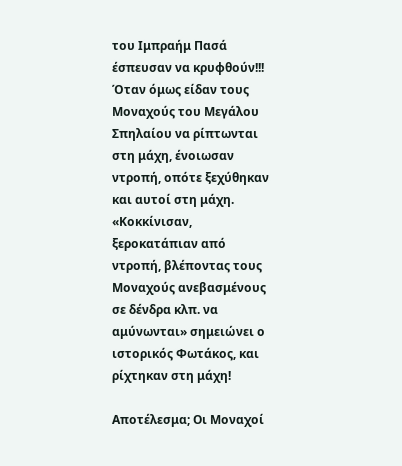του Ιμπραήμ Πασά έσπευσαν να κρυφθούν!!! Όταν όμως είδαν τους Μοναχούς του Μεγάλου Σπηλαίου να ρίπτωνται στη μάχη, ένοιωσαν ντροπή, οπότε ξεχύθηκαν και αυτοί στη μάχη. «Κοκκίνισαν, ξεροκατάπιαν από ντροπή, βλέποντας τους Μοναχούς ανεβασμένους σε δένδρα κλπ. να αμύνωνται» σημειώνει ο ιστορικός Φωτάκος, και ρίχτηκαν στη μάχη!

Αποτέλεσμα; Οι Μοναχοί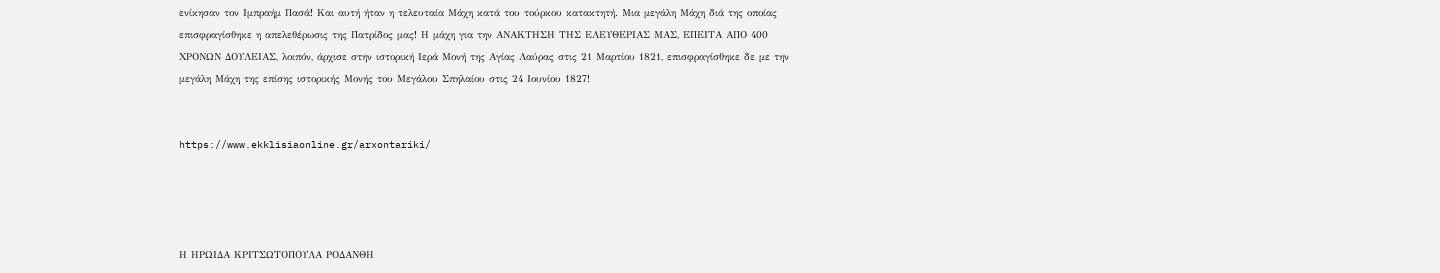ενίκησαν τον Ιμπραήμ Πασά! Και αυτή ήταν η τελευταία Μάχη κατά του τούρκου κατακτητή. Μια μεγάλη Μάχη διά της οποίας επισφραγίσθηκε η απελεθέρωσις της Πατρίδος μας! Η μάχη για την ΑΝΑΚΤΗΣΗ ΤΗΣ ΕΛΕΥΘΕΡΙΑΣ ΜΑΣ, ΕΠΕΙΤΑ ΑΠΟ 400 ΧΡΟΝΩΝ ΔΟΥΛΕΙΑΣ, λοιπόν, άρχισε στην ιστορική Ιερά Μονή της Αγίας Λαύρας στις 21 Μαρτίου 1821, επισφραγίσθηκε δε με την μεγάλη Μάχη της επίσης ιστορικής Μονής του Μεγάλου Σπηλαίου στις 24 Ιουνίου 1827!


https://www.ekklisiaonline.gr/arxontariki/




Η ΗΡΩΙΔΑ ΚΡΙΤΣΩΤΟΠΟΥΛΑ ΡΟΔΑΝΘΗ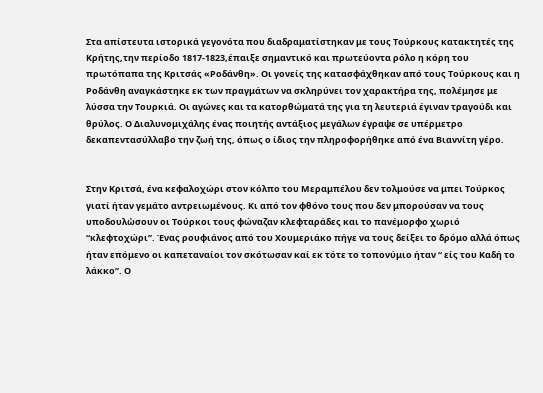Στα απίστευτα ιστορικά γεγονότα που διαδραματίστηκαν με τους Τούρκους κατακτητές της Κρήτης,την περίοδο 1817-1823,έπαιξε σημαντικό και πρωτεύοντα ρόλο η κόρη του πρωτόπαπα της Κριτσάς «Ροδάνθη». Οι γονείς της κατασφάχθηκαν από τους Τούρκους και η Ροδάνθη αναγκάστηκε εκ των πραγμάτων να σκληρύνει τον χαρακτήρα της, πολέμησε με λύσσα την Τουρκιά. Οι αγώνες και τα κατορθώματά της για τη λευτεριά έγιναν τραγούδι και θρύλος. Ο Διαλυνομιχάλης ένας ποιητής αντάξιος μεγάλων έγραψε σε υπέρμετρο δεκαπεντασύλλαβο την ζωή της, όπως ο ίδιος την πληροφορήθηκε από ένα Βιαννίτη γέρο.


Στην Κριτσά, ένα κεφαλοχώρι στον κόλπο του Μεραμπέλου δεν τολμούσε να μπει Τούρκος γιατί ήταν γεμάτο αντρειωμένους. Κι από τον φθόνο τους που δεν μπορούσαν να τους υποδουλὠσουν οι Τούρκοι τους φώναζαν κλεφταράδες και το πανέμορφο χωριό “κλεφτοχώρι”. Ένας ρουφιάνος από του Χουμεριάκο πήγε να τους δείξει το δρόμο αλλά όπως ήταν επόμενο οι καπεταναίοι τον σκότωσαν καί εκ τότε το τοπονύμιο ήταν “ είς του Καδή το λάκκο”. Ο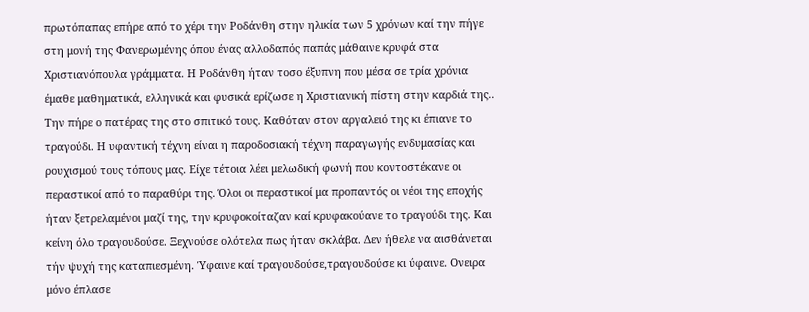πρωτόπαπας επήρε από το χέρι την Ροδάνθη στην ηλικία των 5 χρόνων καί την πήγε στη μονή της Φανερωμένης όπου ένας αλλοδαπός παπάς μάθαινε κρυφά στα Χριστιανόπουλα γράμματα. Η Ροδάνθη ήταν τοσο έξυπνη που μέσα σε τρία χρόνια έμαθε μαθηματικά, ελληνικά και φυσικά ερίζωσε η Χριστιανική πίστη στην καρδιά της.. Την πήρε ο πατέρας της στο σπιτικό τους. Καθόταν στον αργαλειό της κι έπιανε το τραγούδι. Η υφαντική τέχνη είναι η παροδοσιακή τέχνη παραγωγής ενδυμασίας και ρουχισμού τους τόπους μας. Είχε τέτοια λέει μελωδική φωνή που κοντοστέκανε οι περαστικοί από το παραθύρι της. Όλοι οι περαστικοί μα προπαντός οι νέοι της εποχής ήταν ξετρελαμένοι μαζί της, την κρυφοκοίταζαν καί κρυφακούανε το τραγούδι της. Και κείνη όλο τραγουδούσε. Ξεχνούσε ολότελα πως ήταν σκλάβα. Δεν ήθελε να αισθάνεται τήν ψυχή της καταπιεσμένη. Ύφαινε καί τραγουδούσε,τραγουδούσε κι ύφαινε. Ονειρα μόνο έπλασε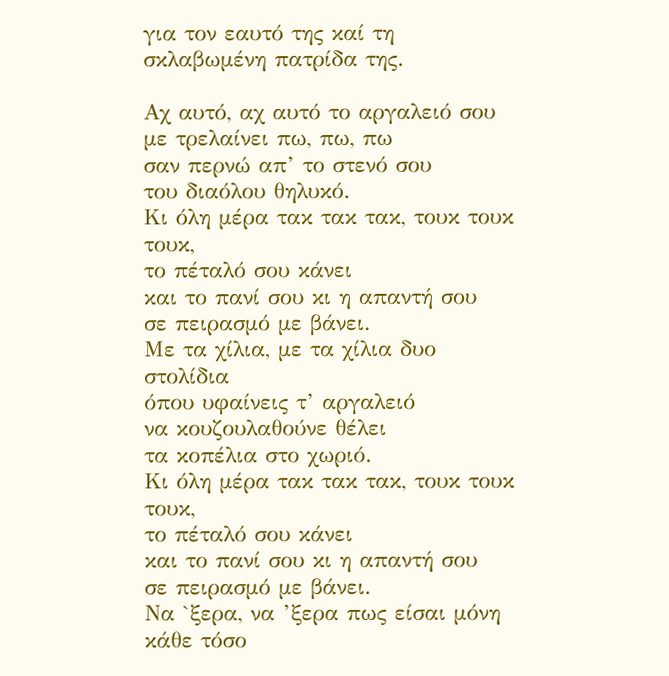για τον εαυτό της καί τη σκλαβωμένη πατρίδα της.

Αχ αυτό, αχ αυτό το αργαλειό σου
με τρελαίνει πω, πω, πω
σαν περνώ απ’ το στενό σου
του διαόλου θηλυκό.
Κι όλη μέρα τακ τακ τακ, τουκ τουκ τουκ,
το πέταλό σου κάνει
και το πανί σου κι η απαντή σου
σε πειρασμό με βάνει.
Με τα χίλια, με τα χίλια δυο στολίδια
όπου υφαίνεις τ’ αργαλειό
να κουζουλαθούνε θέλει
τα κοπέλια στο χωριό.
Κι όλη μέρα τακ τακ τακ, τουκ τουκ τουκ,
το πέταλό σου κάνει
και το πανί σου κι η απαντή σου
σε πειρασμό με βάνει.
Να `ξερα, να ’ξερα πως είσαι μόνη
κάθε τόσο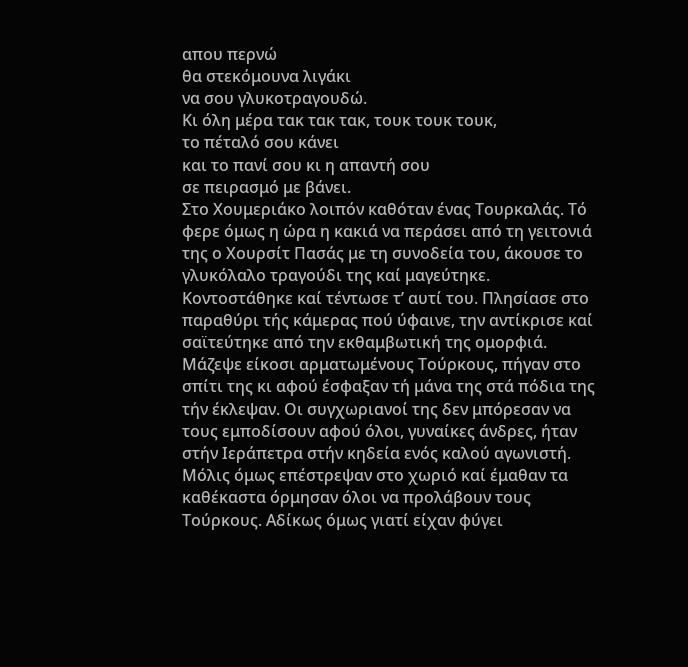απου περνώ
θα στεκόμουνα λιγάκι
να σου γλυκοτραγουδώ.
Κι όλη μέρα τακ τακ τακ, τουκ τουκ τουκ,
το πέταλό σου κάνει
και το πανί σου κι η απαντή σου
σε πειρασμό με βάνει.
Στο Χουμεριάκο λοιπόν καθόταν ένας Τουρκαλάς. Τό φερε όμως η ώρα η κακιά να περάσει από τη γειτονιά της ο Χουρσίτ Πασάς με τη συνοδεία του, άκουσε το γλυκόλαλο τραγούδι της καί μαγεύτηκε. Κοντοστάθηκε καί τέντωσε τ’ αυτί του. Πλησίασε στο παραθύρι τής κάμερας πού ύφαινε, την αντίκρισε καί σαϊτεύτηκε από την εκθαμβωτική της ομορφιά. Μάζεψε είκοσι αρματωμένους Τούρκους, πήγαν στο σπίτι της κι αφού έσφαξαν τή μάνα της στά πόδια της τήν έκλεψαν. Οι συγχωριανοί της δεν μπόρεσαν να τους εμποδίσουν αφού όλοι, γυναίκες άνδρες, ήταν στήν Ιεράπετρα στήν κηδεία ενός καλού αγωνιστή. Μόλις όμως επέστρεψαν στο χωριό καί έμαθαν τα καθέκαστα όρμησαν όλοι να προλάβουν τους Τούρκους. Αδίκως όμως γιατί είχαν φύγει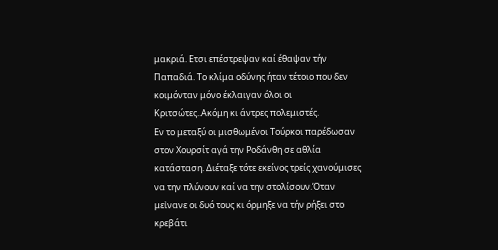μακριά. Ετσι επέστρεψαν καί έθαψαν τήν Παπαδιά. Το κλίμα οδύνης ήταν τέτοιο που δεν κοιμόνταν μόνο έκλαιγαν όλοι οι Κριτσώτες..Ακόμη κι άντρες πολεμιστές.
Εν το μεταξύ οι μισθωμένοι Τούρκοι παρέδωσαν στον Χουρσίτ αγά την Ροδάνθη σε αθλία κατάσταση. Διέταξε τότε εκείνος τρείς χανούμισες να την πλύνουν καί να την στολίσουν.Όταν μεἰνανε οι δυό τους κι όρμηξε να τήν ρήξει στο κρεβάτι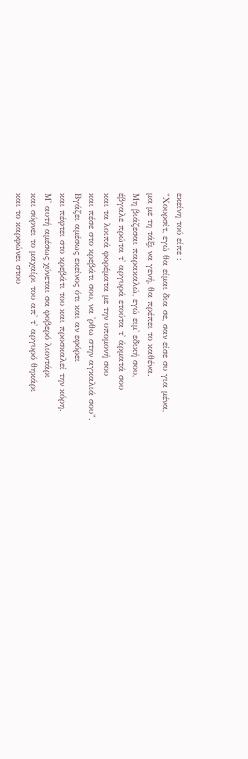εκείνη τού είπε :
"Χουρσίτ, εγώ θα είμαι δια σε, σαν είσε συ για μένα,
μα με τη τάξι να γενή, θα πρέπει το καθένα.
Μη βιάζεσαι παρακαλώ, εγώ ειμ' εδική σου,
έβγαλε πρώτα τ' αργυρά ετούτα τ' άρματά σου
και τα λοιπά φορέματα με την υπομονή σου
και πέσε στο κρεβάτι σου, να 'ρθω στην αγκαλιά σου".
Βγάζει αμέσως εκείνος ότι και αν εφόρει
και πέφτει στο κρεβάτι του και προσκαλεί την κόρη.
Μ' αυτή αμέσως χύνεται σα φοβερό λιοντάρι
και σύρνει το μαχαίρι του απ' τ' αργυρό θηκάρι
και το καρφώνει στου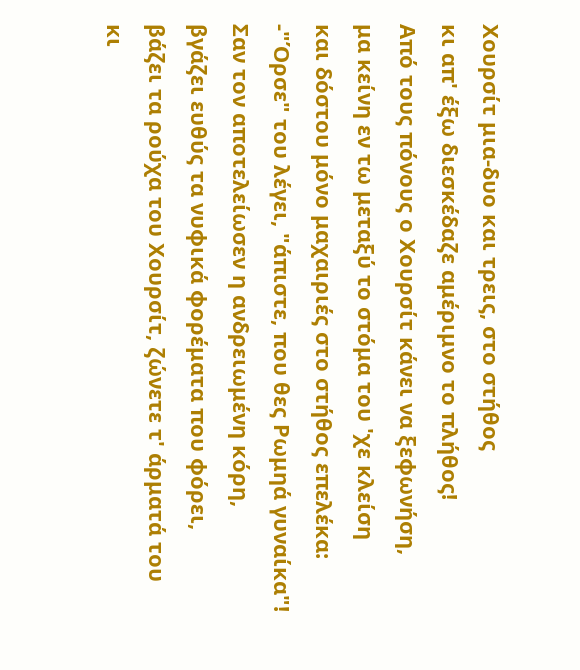Χουρσίτ μια-δυο και τρεις, στο στήθος
κι απ' έξω διεσκέδαζε αμέριμνο το πλήθος!
Από τους πόνους ο Χουρσίτ κάνει να ξεφωνήση,
μα κείνη εν τω μεταξύ το στόμα του 'χε κλείση
και δόστου μόνο μαχαιριές στο στήθος επελέκα:
-"Όρσε" του λέγει, "άπιστε, που θες Ρωμηά γυναίκα"!
Σαν τον αποτελείωσεν η ανδρειωμένη κόρη,
βγάζει ευθύς τα νυφικά φορέματα που φόρει,
βάζει τα ρούχα του Χουρσίτ, ζώνετε τ' άρματά του
κι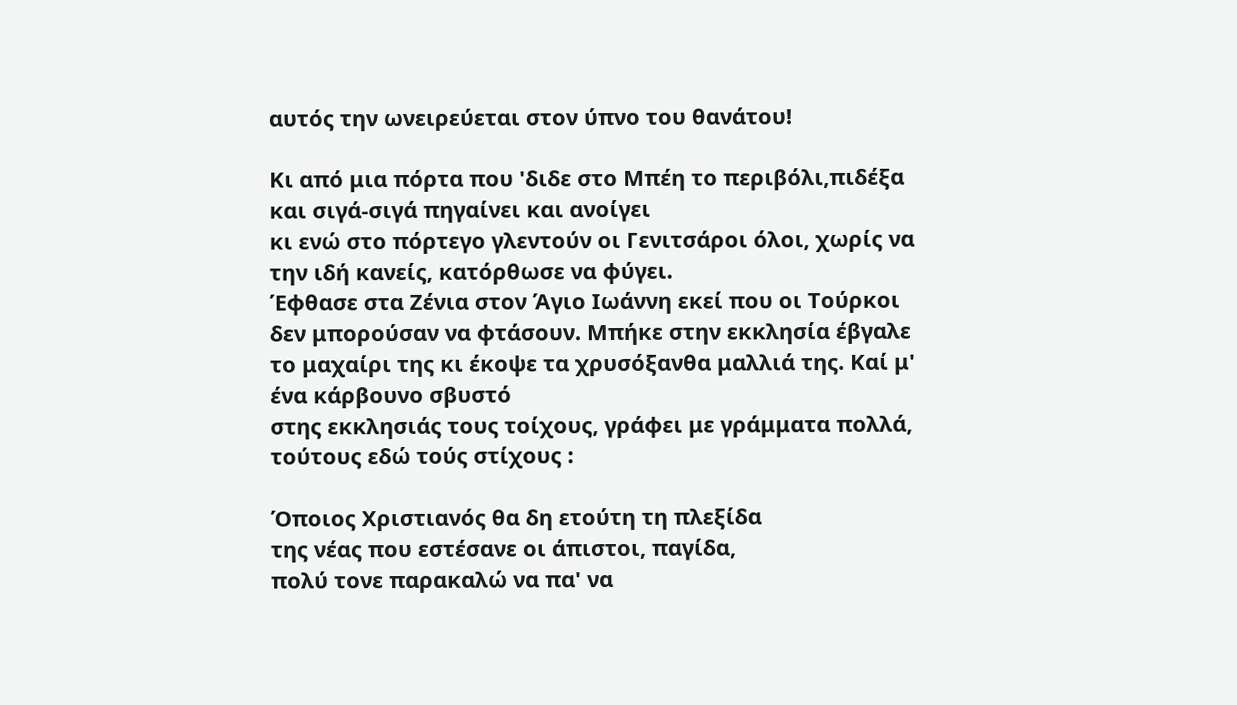αυτός την ωνειρεύεται στον ύπνο του θανάτου!

Κι από μια πόρτα που 'διδε στο Μπέη το περιβόλι,πιδέξα και σιγά-σιγά πηγαίνει και ανοίγει
κι ενώ στο πόρτεγο γλεντούν οι Γενιτσάροι όλοι, χωρίς να την ιδή κανείς, κατόρθωσε να φύγει.
Έφθασε στα Ζένια στον Άγιο Ιωάννη εκεί που οι Τούρκοι δεν μπορούσαν να φτάσουν. Μπήκε στην εκκλησία έβγαλε το μαχαίρι της κι έκοψε τα χρυσόξανθα μαλλιά της. Καί μ' ένα κάρβουνο σβυστό
στης εκκλησιάς τους τοίχους, γράφει με γράμματα πολλά, τούτους εδώ τούς στίχους :

Όποιος Χριστιανός θα δη ετούτη τη πλεξίδα
της νέας που εστέσανε οι άπιστοι, παγίδα,
πολύ τονε παρακαλώ να πα' να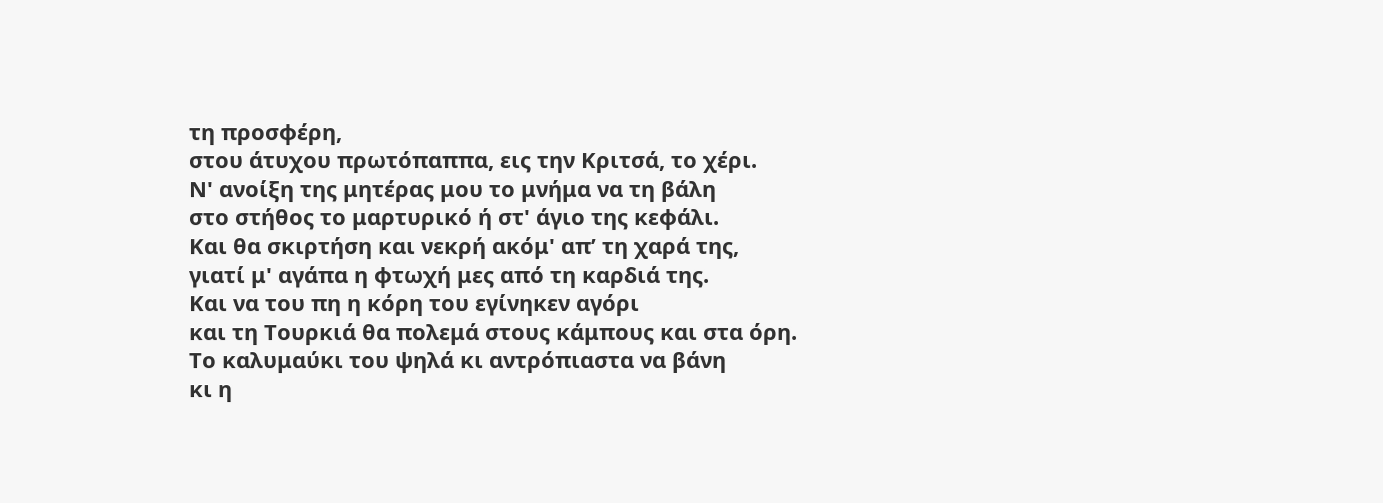τη προσφέρη,
στου άτυχου πρωτόπαππα, εις την Κριτσά, το χέρι.
Ν' ανοίξη της μητέρας μου το μνήμα να τη βάλη
στο στήθος το μαρτυρικό ή στ' άγιο της κεφάλι.
Και θα σκιρτήση και νεκρή ακόμ' απ’ τη χαρά της,
γιατί μ' αγάπα η φτωχή μες από τη καρδιά της.
Και να του πη η κόρη του εγίνηκεν αγόρι
και τη Τουρκιά θα πολεμά στους κάμπους και στα όρη.
Το καλυμαύκι του ψηλά κι αντρόπιαστα να βάνη
κι η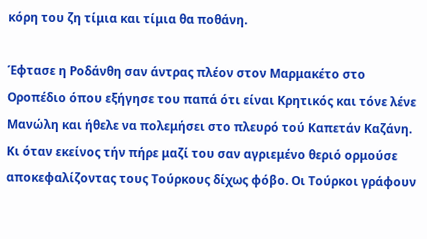κόρη του ζη τίμια και τίμια θα ποθάνη.

Έφτασε η Ροδάνθη σαν άντρας πλέον στον Μαρμακέτο στο Οροπέδιο όπου εξήγησε του παπά ότι είναι Κρητικός και τόνε λένε Μανώλη και ήθελε να πολεμήσει στο πλευρό τού Καπετάν Καζάνη. Κι όταν εκείνος τήν πήρε μαζί του σαν αγριεμένο θεριό ορμούσε αποκεφαλίζοντας τους Τούρκους δίχως φόβο. Οι Τούρκοι γράφουν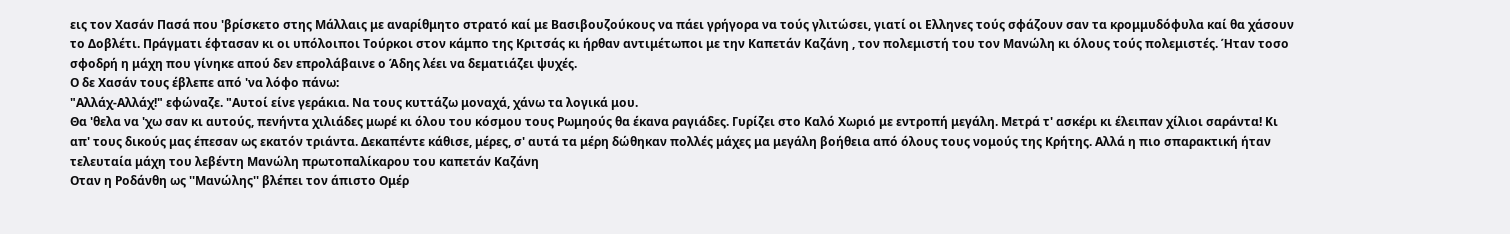εις τον Χασάν Πασά που 'βρίσκετο στης Μάλλαις με αναρίθμητο στρατό καί με Βασιβουζούκους να πάει γρήγορα να τούς γλιτώσει, γιατί οι Ελληνες τούς σφάζουν σαν τα κρομμυδόφυλα καί θα χάσουν το Δοβλέτι. Πράγματι έφτασαν κι οι υπόλοιποι Τούρκοι στον κάμπο της Κριτσάς κι ήρθαν αντιμέτωποι με την Καπετάν Καζάνη , τον πολεμιστή του τον Μανώλη κι όλους τούς πολεμιστές. Ήταν τοσο σφοδρή η μάχη που γίνηκε απού δεν επρολάβαινε ο Άδης λέει να δεματιάζει ψυχές.
Ο δε Χασάν τους έβλεπε από 'να λόφο πάνω:
"Αλλάχ-Αλλάχ!" εφώναζε. "Αυτοί είνε γεράκια. Να τους κυττάζω μοναχά, χάνω τα λογικά μου.
Θα 'θελα να 'χω σαν κι αυτούς, πενήντα χιλιάδες μωρέ κι όλου του κόσμου τους Ρωμηούς θα έκανα ραγιάδες. Γυρίζει στο Καλό Χωριό με εντροπή μεγάλη. Μετρά τ' ασκέρι κι έλειπαν χίλιοι σαράντα! Κι απ' τους δικούς μας έπεσαν ως εκατόν τριάντα. Δεκαπέντε κάθισε, μέρες, σ' αυτά τα μέρη δώθηκαν πολλές μάχες μα μεγάλη βοήθεια από όλους τους νομούς της Κρήτης. Αλλά η πιο σπαρακτική ήταν τελευταία μάχη του λεβέντη Μανώλη πρωτοπαλίκαρου του καπετάν Καζάνη
Οταν η Ροδάνθη ως ''Μανώλης'' βλέπει τον άπιστο Ομέρ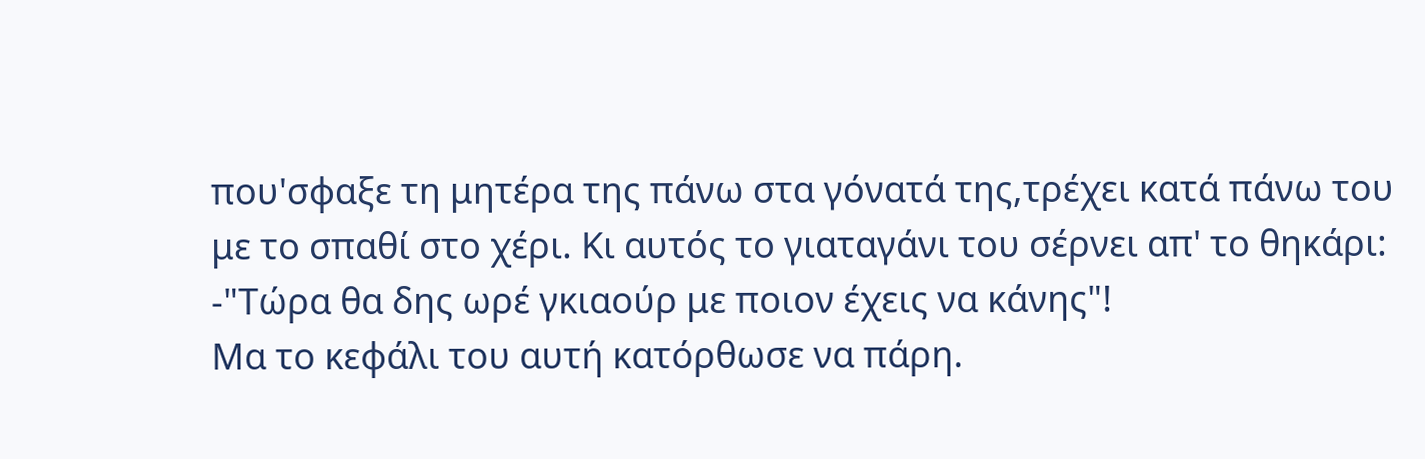που'σφαξε τη μητέρα της πάνω στα γόνατά της,τρέχει κατά πάνω του με το σπαθί στο χέρι. Κι αυτός το γιαταγάνι του σέρνει απ' το θηκάρι:
-"Τώρα θα δης ωρέ γκιαούρ με ποιον έχεις να κάνης"!
Μα το κεφάλι του αυτή κατόρθωσε να πάρη.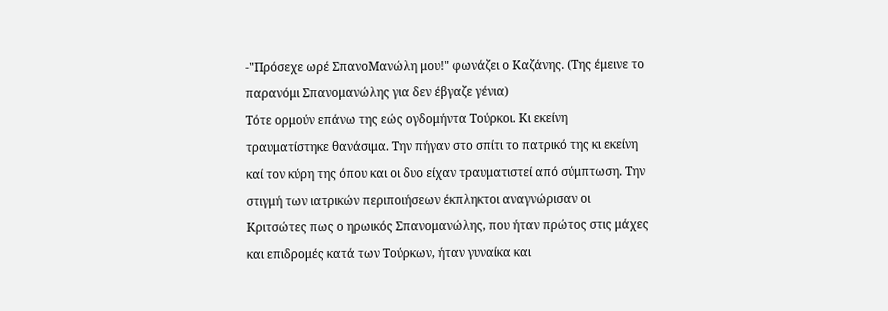-"Πρόσεχε ωρέ ΣπανοΜανώλη μου!" φωνάζει ο Καζάνης. (Της έμεινε το παρανόμι Σπανομανώλης για δεν έβγαζε γένια)
Τότε ορμούν επάνω της εώς ογδομήντα Τούρκοι. Κι εκείνη τραυματίστηκε θανάσιμα. Την πήγαν στο σπίτι το πατρικό της κι εκείνη καί τον κύρη της όπου και οι δυο είχαν τραυματιστεί από σύμπτωση. Την στιγμή των ιατρικών περιποιήσεων έκπληκτοι αναγνώρισαν οι Κριτσώτες πως ο ηρωικός Σπανομανώλης, που ήταν πρώτος στις μάχες και επιδρομές κατά των Τούρκων, ήταν γυναίκα και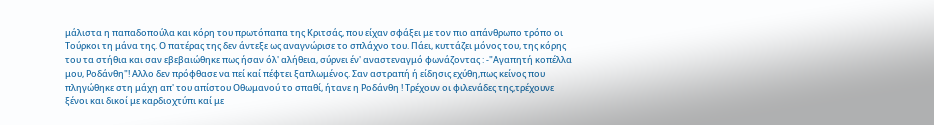μάλιστα η παπαδοπούλα και κόρη του πρωτόπαπα της Κριτσάς, που είχαν σφάξει με τον πιο απάνθρωπο τρόπο οι Τούρκοι τη μάνα της. Ο πατέρας της δεν άντεξε ως αναγνώρισε το σπλάχνο του. Πάει, κυττάζει μόνος του, της κόρης του τα στήθια και σαν εβεβαιώθηκε πως ήσαν όλ' αλήθεια, σύρνει έν' αναστεναγμό φωνάζοντας : -"Αγαπητή κοπέλλα μου, Ροδάνθη"! Αλλο δεν πρόφθασε να πεί καί πέφτει ξαπλωμένος. Σαν αστραπή ή είδησις εχύθη,πως κείνος που πληγώθηκε στη μάχη απ' του απίστου Οθωμανού το σπαθί, ήτανε η Ροδάνθη ! Τρέχουν οι φιλενάδες της,τρέχουνε ξένοι και δικοί με καρδιοχτύπι καί με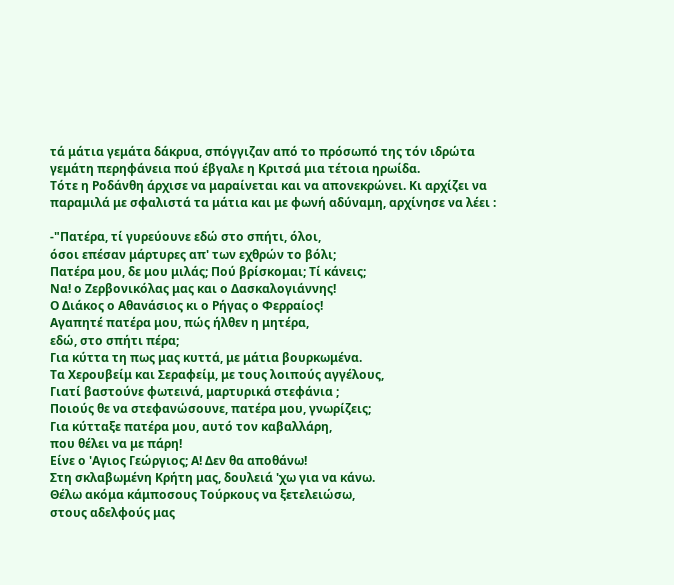τά μάτια γεμάτα δάκρυα, σπόγγιζαν από το πρόσωπό της τόν ιδρώτα γεμάτη περηφάνεια πού έβγαλε η Κριτσά μια τέτοια ηρωίδα.
Τότε η Ροδάνθη άρχισε να μαραίνεται και να απονεκρώνει. Κι αρχίζει να παραμιλά με σφαλιστά τα μάτια και με φωνή αδύναμη, αρχίνησε να λέει :

-"Πατέρα, τί γυρεύουνε εδώ στο σπήτι, όλοι,
όσοι επέσαν μάρτυρες απ' των εχθρών το βόλι;
Πατέρα μου, δε μου μιλάς; Πού βρίσκομαι; Τί κάνεις;
Να! ο Ζερβονικόλας μας και ο Δασκαλογιάννης!
Ο Διάκος ο Αθανάσιος κι ο Ρήγας ο Φερραίος!
Αγαπητέ πατέρα μου, πώς ήλθεν η μητέρα,
εδώ, στο σπήτι πέρα;
Για κύττα τη πως μας κυττά, με μάτια βουρκωμένα.
Τα Χερουβείμ και Σεραφείμ, με τους λοιπούς αγγέλους,
Γιατί βαστούνε φωτεινά, μαρτυρικά στεφάνια ;
Ποιούς θε να στεφανώσουνε, πατέρα μου, γνωρίζεις;
Για κύτταξε πατέρα μου, αυτό τον καβαλλάρη,
που θέλει να με πάρη!
Είνε ο 'Αγιος Γεώργιος; Α! Δεν θα αποθάνω!
Στη σκλαβωμένη Κρήτη μας, δουλειά 'χω για να κάνω.
Θέλω ακόμα κάμποσους Τούρκους να ξετελειώσω,
στους αδελφούς μας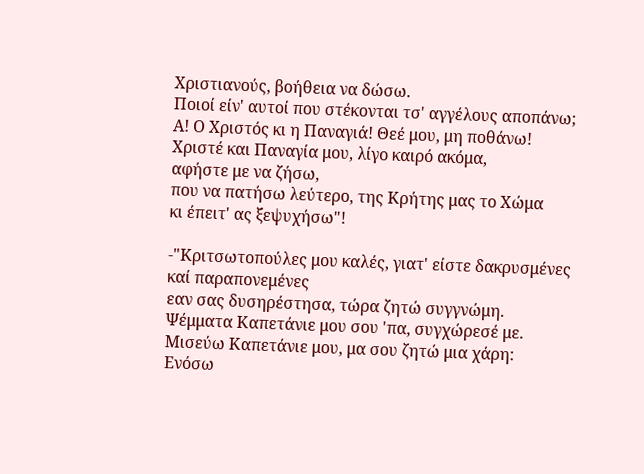Χριστιανούς, βοήθεια να δώσω.
Ποιοί είν' αυτοί που στέκονται τσ' αγγέλους αποπάνω;
Α! Ο Χριστός κι η Παναγιά! Θεέ μου, μη ποθάνω!
Χριστέ και Παναγία μου, λίγο καιρό ακόμα,
αφήστε με να ζήσω,
που να πατήσω λεύτερο, της Κρήτης μας το Χώμα
κι έπειτ' ας ξεψυχήσω"!

-"Κριτσωτοπούλες μου καλές, γιατ' είστε δακρυσμένες
καί παραπονεμένες
εαν σας δυσηρέστησα, τώρα ζητώ συγγνώμη.
Ψέμματα Καπετάνιε μου σου 'πα, συγχώρεσέ με.
Μισεύω Καπετάνιε μου, μα σου ζητώ μια χάρη:
Ενόσω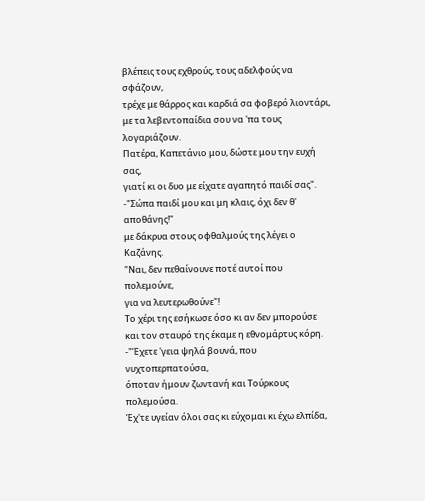βλέπεις τους εχθρούς, τους αδελφούς να σφάζουν,
τρέχε με θάρρος και καρδιά σα φοβερό λιοντάρι,
με τα λεβεντοπαίδια σου να 'πα τους λογαριάζουν.
Πατέρα, Καπετάνιο μου, δώστε μου την ευχή σας,
γιατί κι οι δυο με είχατε αγαπητό παιδί σας".
-"Σώπα παιδί μου και μη κλαις, όχι δεν θ' αποθάνης!"
με δάκρυα στους οφθαλμούς της λέγει ο Καζάνης.
"Ναι, δεν πεθαίνουνε ποτέ αυτοί που πολεμούνε,
για να λευτερωθούνε"!
Το χέρι της εσήκωσε όσο κι αν δεν μπορούσε
και τον σταυρό της έκαμε η εθνομάρτυς κόρη.
-"Έχετε 'γεια ψηλά βουνά, που νυχτοπερπατούσα,
όποταν ήμουν ζωντανή και Τούρκους πολεμούσα.
Έχ'τε υγείαν όλοι σας κι εύχομαι κι έχω ελπίδα,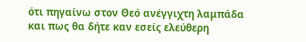ότι πηγαίνω στον Θεό ανέγγιχτη λαμπάδα
και πως θα δήτε καν εσείς ελεύθερη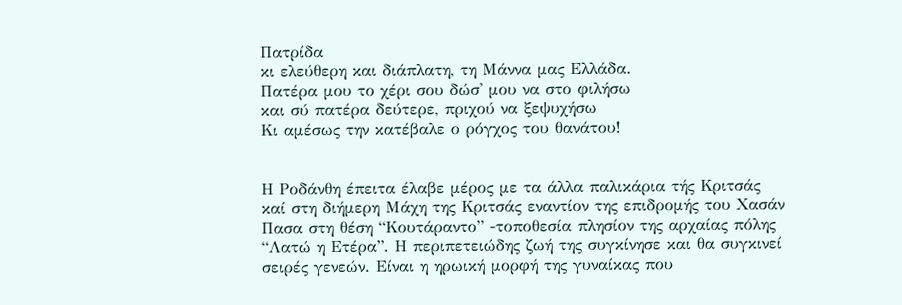Πατρίδα
κι ελεύθερη και διάπλατη, τη Μάννα μας Ελλάδα.
Πατέρα μου το χέρι σου δώσ' μου να στο φιλήσω
και σύ πατέρα δεύτερε, πριχού να ξεψυχήσω
Κι αμέσως την κατέβαλε ο ρόγχος του θανάτου!


Η Ροδάνθη έπειτα έλαβε μέρος με τα άλλα παλικάρια τής Κριτσάς καί στη διήμερη Μάχη της Κριτσάς εναντίον της επιδρομής του Χασάν Πασα στη θέση “Κουτάραντο” -τοποθεσία πλησίον της αρχαίας πόλης “Λατώ η Ετέρα”. Η περιπετειώδης ζωή της συγκίνησε και θα συγκινεί σειρές γενεών. Είναι η ηρωική μορφή της γυναίκας που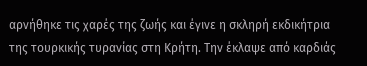αρνήθηκε τις χαρές της ζωής και έγινε η σκληρή εκδικήτρια της τουρκικής τυρανίας στη Κρήτη. Την έκλαψε από καρδιάς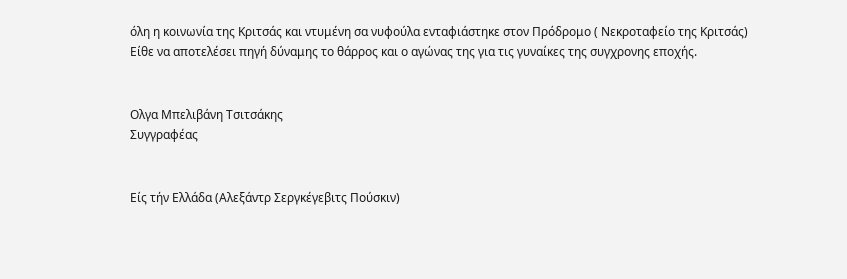όλη η κοινωνία της Κριτσάς και ντυμένη σα νυφούλα ενταφιάστηκε στον Πρόδρομο ( Νεκροταφείο της Κριτσάς)
Είθε να αποτελέσει πηγή δύναμης το θάρρος και ο αγώνας της για τις γυναίκες της συγχρονης εποχής.


Ολγα Μπελιβάνη Τσιτσάκης
Συγγραφέας


Είς τήν Ελλάδα (Αλεξάντρ Σεργκέγεβιτς Πούσκιν)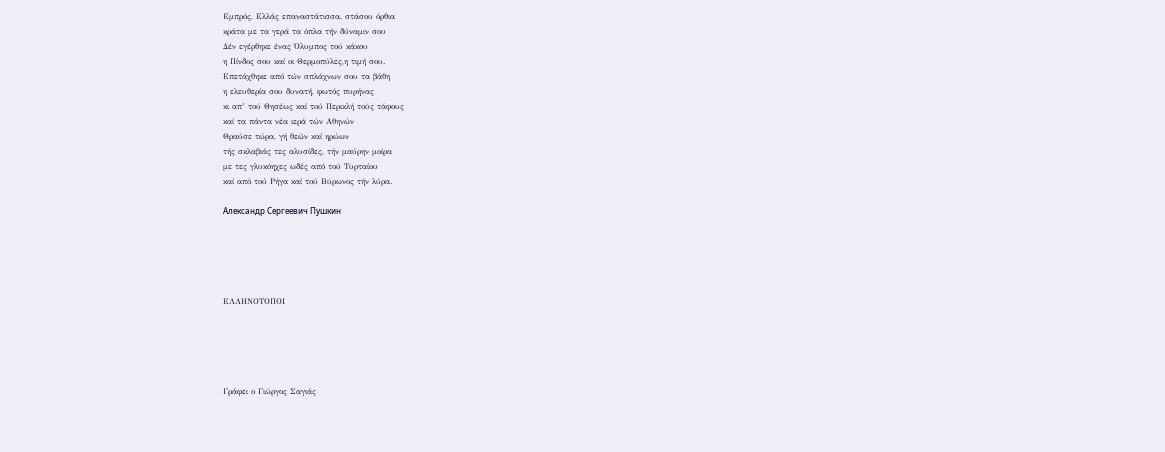Εμπρός, Ελλάς επαναστάτισσα, στάσου όρθια
κράτα με τα γερά τα όπλα τήν δύναμιν σου
Δέν εγέρθηκε ένας Όλυμπος τού κάκου
η Πίνδος σου καί οι Θερμοπύλες,η τιμή σου.
Επετάχθηκε από τών σπλάχνων σου τα βάθη
η ελευθερία σου δυνατή, φωτός πυρήνας
κι απ’ τού Θησέως καί τού Περικλή τούς τάφους
καί τα πάντα νέα ιερά τών Αθηνών
Θραύσε τώρα, γή θεών καί ηρώων
τής σκλαβιάς τες αλυσίδες, τήν μαύρην μοίρα
με τες γλυκόηχες ωδές από τού Τυρταίου
καί από τού Ρήγα καί τού Βύρωνος τήν λύρα.

Александр Сергеевич Пушкин





ΕΛΛΗΝΟΤΟΠΟΙ





Γράφει ο Γιώργος Σαγιάς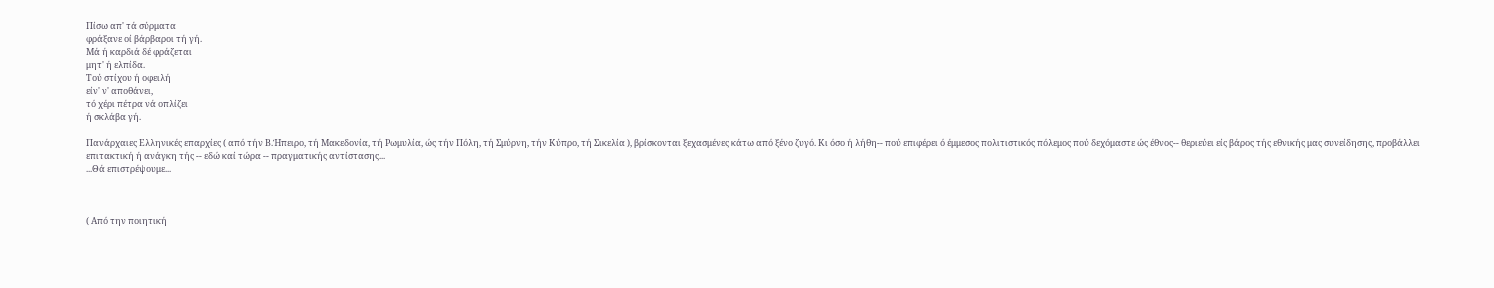Πίσω απ' τά σύρματα
φράξανε οί βάρβαροι τή γή.
Μά ή καρδιά δέ φράζεται
μητ' ή ελπίδα.
Τού στίχου ή οφειλή
είν' ν' αποθάνει,
τό χέρι πέτρα νά οπλίζει
ή σκλάβα γή.

Πανάρχαιες Ελληνικές επαρχίες ( από τήν Β.Ήπειρο, τή Μακεδονία, τή Ρωμυλία, ώς τήν Πόλη, τή Σμύρνη, τήν Κύπρο, τή Σικελία ), βρίσκονται ξεχασμένες κάτω από ξένο ζυγό. Κι όσο ή λήθη-- πού επιφέρει ό έμμεσος πολιτιστικός πόλεμος πού δεχόμαστε ώς έθνος-- θεριεύει είς βάρος τής εθνικής μας συνείδησης, προβάλλει επιτακτική ή ανάγκη τής -- εδώ καί τώρα -- πραγματικής αντίστασης...
...Θά επιστρέψουμε...



( Από την ποιητική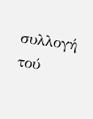συλλογή τού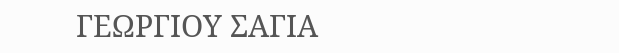ΓΕΩΡΓΙΟΥ ΣΑΓΙΑ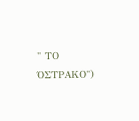" ΤΟ ΌΣΤΡΑΚΟ")